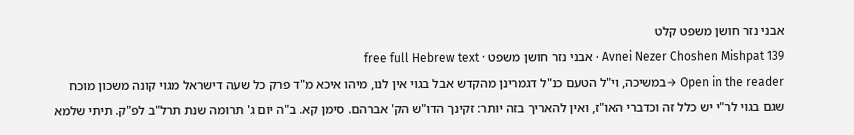אבני נזר חושן משפט קלט
Avnei Nezer Choshen Mishpat 139 · אבני נזר חושן משפט · free full Hebrew text
Open in the reader →במשיכה, וי"ל הטעם כנ"ל דגמרינן מהקדש אבל בגוי אין לנו, מיהו איכא מ"ד פרק כל שעה דישראל מגוי קונה משכון מוכח שגם בגוי לר"י יש כלל זה וכדברי האו"ז, ואין להאריך בזה יותר: זקינך הדו"ש הק' אברהם. סימן קא. ב"ה יום ג' תרומה שנת תרל"ב לפ"ק. תיתי שלמא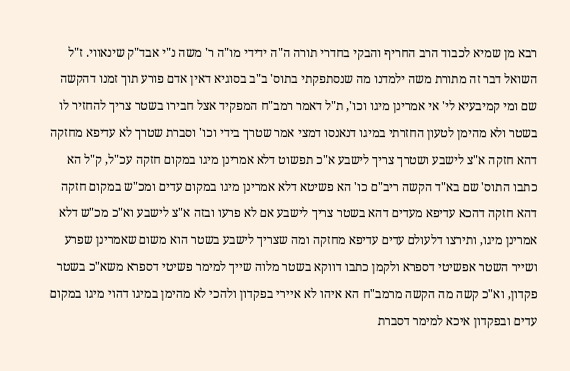רבא מן שמיא לכבוד הרב החריף והבקי בחדרי תורה ה"ה ידידי מו"ה ר' משה נ"י אבד"ק שינאווי. ז"ל השואל דבר זה מתורת משה ילמדנו מה שנסתפקתי בתוס' ב"ב בסוגיא דאין אדם פורע תוך זמנו דהקשה שם ומי קמיבעיא לי' אי אמרינן מיגו וכו', ת"ל דאמר רמב"ח המפקיד אצל חבירו בשטר צריך להחזיר לו בשטר ולא מהימן לטעון החזרתי במיגו דנאנסו דמצי אמר שטרך בידי וכו' וסברת שטרך לא עדיפא מחזקה דהא חזקה א"צ לישבע ושטרך צריך לישבע א"כ תפשוט דלא אמרינן מיגו במקום חזקה עכ"ל, ק"ל הא כתבו התוס' שם בא"ד הקשה ריב"ם כו' הא פשיטא דלא אמרינן מיגו במקום עדים ומכ"ש במקום חזקה דהא חזקה דהכא עדיפא מעדים דהא בשטר צריך לישבע אם לא פרעו ובזה א"צ לישבע וא"כ מכ"ש דלא אמרינן מיגו, ותירצו דלעולם עדים עדיפא מחזקה ומה שצריך לישבע בשטר הוא משום שאמרינן שפרע ושייר השטר אפשיטי דספרא ולקמן כתבו דווקא בשטר מלוה שייך למימר פשיטי דספרא משא"כ בשטר פקדון, וא"כ קשה מה הקשה מרמב"ח הא איהו לא איירי בפקדון ולהכי לא מהימן במיגו דהוי מיגו במקום עדים ובפקדון איכא למימר דסברת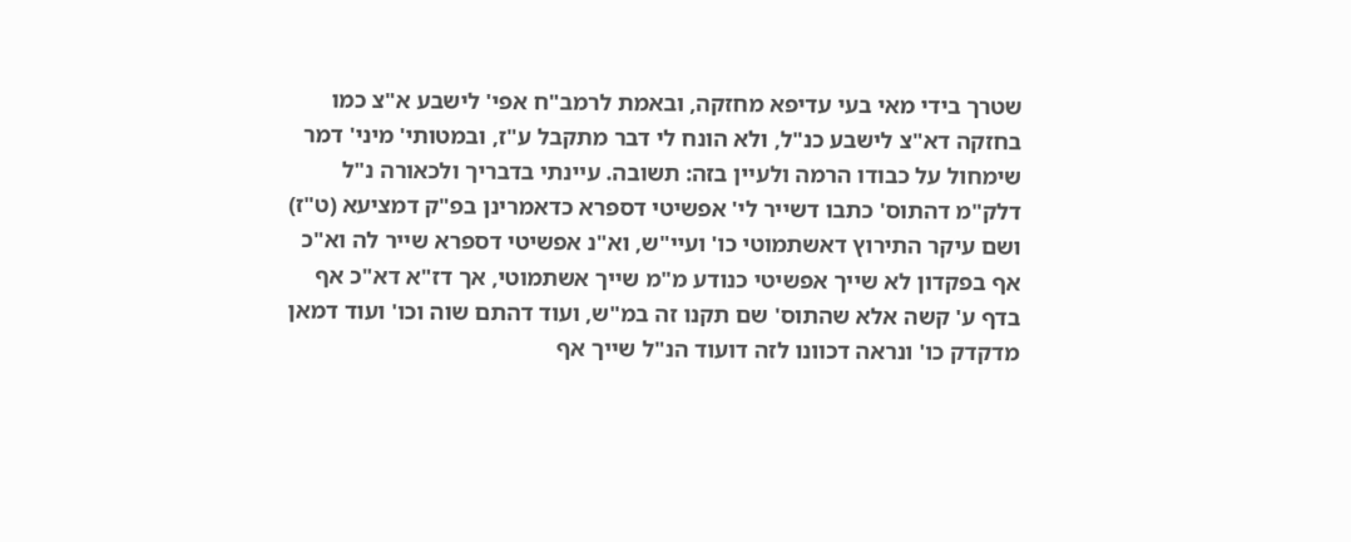שטרך בידי מאי בעי עדיפא מחזקה, ובאמת לרמב"ח אפי' לישבע א"צ כמו בחזקה דא"צ לישבע כנ"ל, ולא הונח לי דבר מתקבל ע"ז, ובמטותי' מיני' דמר שימחול על כבודו הרמה ולעיין בזה: תשובה. עיינתי בדבריך ולכאורה נ"ל דלק"מ דהתוס' כתבו דשייר לי' אפשיטי דספרא כדאמרינן בפ"ק דמציעא (ט"ז) ושם עיקר התירוץ דאשתמוטי כו' ועיי"ש, וא"נ אפשיטי דספרא שייר לה וא"כ אף בפקדון לא שייך אפשיטי כנודע מ"מ שייך אשתמוטי, אך דז"א דא"כ אף בדף ע' קשה אלא שהתוס' שם תקנו זה במ"ש, ועוד דהתם שוה וכו' ועוד דמאן מדקדק כו' ונראה דכוונו לזה דועוד הנ"ל שייך אף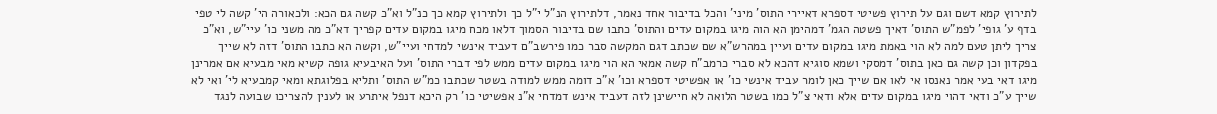לתירוץ קמא דשם וגם על תירוץ פשיטי דספרא דאיירי התוס' מיני' והכל בדיבור אחד נאמר, דלתירוץ הנ"ל י"ל כך ולתירוץ קמא כך כנ"ל וא"כ קשה גם הכא: ולכאורה הי' קשה לי טפי בדף ע' גופי' לפמ"ש התוס' דאיך פשטה הגמ' דמהימן הא הוה מיגו במקום עדים והתוס' כתבו שם בדיבור הסמוך דלאו מכח מיגו במקום עדים קפריך דא"כ מה משני כו' עיי"ש, וא"כ צריך ליתן טעם למה לא הוי באמת מיגו במקום עדים ועיין במהרש"א שם שכתב דגם המקשה סבר כמו פירשב"ם דעביד אינשי למדחי ועיי"ש, וקשה הא כתבו התוס' דזה לא שייך בפקדון וכן קשה גם כאן בתוס' דמסקי ושמא סוגיא דהכא לא סברי כרמב"ח קשה אמאי הא הוי מיגו במקום עדים ממש לפי דברי התוס' ועל האיבעיא גופה קשיא מאי מבעיא אם אמרינן מיגו דאי בעי אמר נאנסו אי לאו אם שייך כאן לומר עביד אינשי כו' או אפשיטי דספרא וכו' א"כ דומה ממש למודה בשטר שכתבו כמ"ש התוס' ותליא בפלוגתא ומאי קמבעיא לי' ואי לא שייך ע"כ ודאי דהוי מיגו במקום עדים אלא ודאי צ"ל כמו בשטר הלואה לא חיישינן לזה דעביד אינש דמדחי א"נ אפשיטי כו' רק היכא דנפל איתרע או לענין להצריכו שבועה לנגד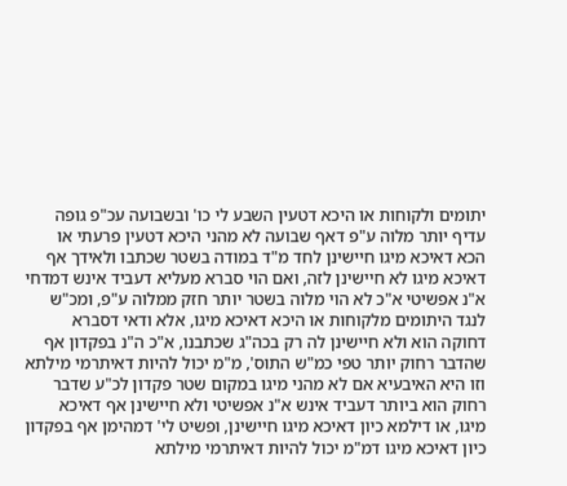יתומים ולקוחות או היכא דטעין השבע לי כו' ובשבועה עכ"פ גופה עדיף יותר מלוה ע"פ דאף שבועה לא מהני היכא דטעין פרעתי או הכא דאיכא מיגו חיישינן לחד מ"ד במודה בשטר שכתבו ולאידך אף דאיכא מיגו לא חיישינן לזה, ואם הוי סברא מעליא דעביד אינש דמדחי א"נ אפשיטי א"כ לא הוי מלוה בשטר יותר חזק ממלוה ע"פ, ומכ"ש לנגד היתומים מלקוחות או היכא דאיכא מיגו, אלא ודאי דסברא דחוקה הוא ולא חיישינן לה רק בכה"ג שכתבנו, א"כ ה"נ בפקדון אף שהדבר רחוק יותר טפי כמ"ש התוס', מ"מ יכול להיות דאיתרמי מילתא וזו היא האיבעיא אם לא מהני מיגו במקום שטר פקדון לכ"ע שדבר רחוק הוא ביותר דעביד אינש א"נ אפשיטי ולא חיישינן אף דאיכא מיגו, או דילמא כיון דאיכא מיגו חיישינן, ופשיט לי' דמהימן אף בפקדון כיון דאיכא מיגו דמ"מ יכול להיות דאיתרמי מילתא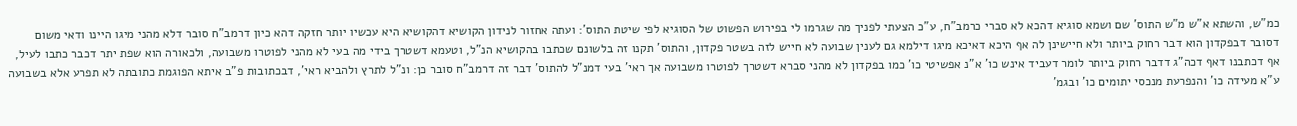כמ"ש, והשתא א"ש מ"ש התוס' שם ושמא סוגיא דהכא לא סברי כרמב"ח, ע"כ הצעתי לפניך מה שגרמו לי בפירוש הפשוט של הסוגיא לפי שיטת התוס': ועתה אחזור לנידון הקושיא דהקושיא היא עכשיו יותר חזקה דהא כיון דרמב"ח סובר דלא מהני מיגו היינו ודאי משום דסובר דבפקדון הוא דבר רחוק ביותר ולא חיישינן לה אף היכא דאיכא מיגו דילמא גם לענין שבועה לא חייש לזה בשטר פקדון, והתוס' תקנו זה בלשונם שכתבו בהקושיא הנ"ל, וטעמא דשטרך בידי מה בעי לא מהני לפוטרו משבועה, ולכאורה הוא שפת יתר דכבר כתבו לעיל, אף דכתבנו דאף דכה"ג דדבר רחוק ביותר לומר דעביד אינש כו' א"נ אפשיטי כו' כמו בפקדון לא מהני סברא דשטרך לפוטרו משבועה אך ראי' בעי דמנ"ל להתוס' דבר זה דרמב"ח סובר כן: ונ"ל לתרץ ולהביא ראי', דבכתובות פ"ב איתא הפוגמת כתובתה לא תפרע אלא בשבועה ע"א מעידה כו' והנפרעת מנכסי יתומים כו' ובגמ'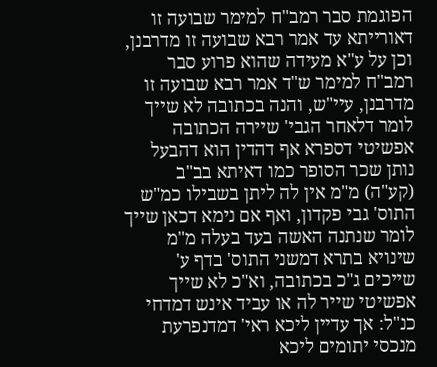הפוגמת סבר רמב"ח למימר שבועה זו דאורייתא עד אמר רבא שבועה זו מדרבנן, וכן על ע"א מעידה שהוא פרוע סבר רמב"ח למימר ש"ד אמר רבא שבועה זו מדרבנן, עיי"ש, והנה בכתובה לא שייך לומר דלאחר הגבי' שיירה הכתובה אפשיטי דספרא אף דהדין הוא דהבעל נותן שכר הסופר כמו דאיתא בב"ב (קע"ה) מ"מ אין לה ליתן בשבילו כמ"ש התוס' גבי פקדון, ואף אם נימא דכאן שייך לומר שנתנה האשה בעד בעלה מ"מ שינויא בתרא דמשני התוס' בדף ע' שייכים ג"כ בכתובה, וא"כ לא שייך אפשיטי שייר לה או עביד אינש דמדחי כנ"ל: אך עדיין ליכא ראי' דמדנפרעת מנכסי יתומים ליכא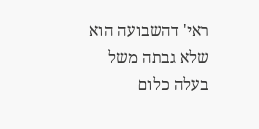ראי' דהשבועה הוא שלא גבתה משל בעלה כלום